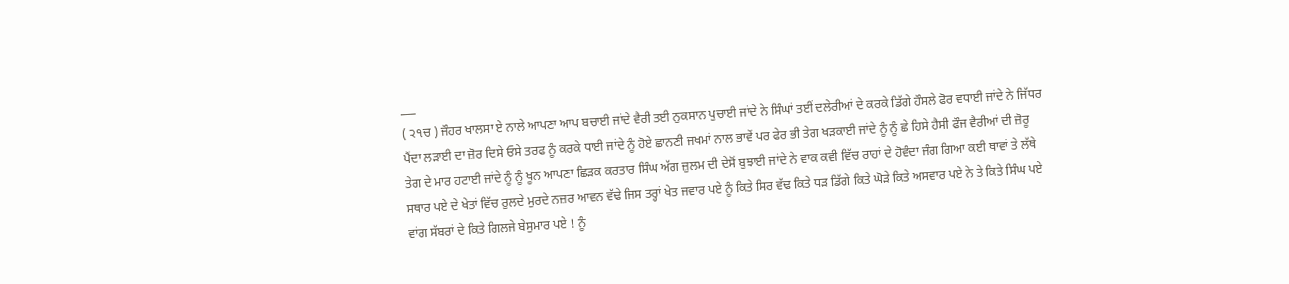___
( ੨੧ਚ ) ਜੌਹਰ ਖਾਲਸਾ ਏ ਨਾਲੇ ਆਪਣਾ ਆਪ ਬਚਾਈ ਜਾਂਦੇ ਵੈਰੀ ਤਈ ਨੁਕਸਾਨ ਪੁਚਾਈ ਜਾਂਦੇ ਨੇ ਸਿੰਘਾਂ ਤਈਂ ਦਲੇਰੀਆਂ ਦੇ ਕਰਕੇ ਡਿੱਗੇ ਹੌਸਲੇ ਫੋਰ ਵਧਾਈ ਜਾਂਦੇ ਨੇ ਜਿੱਧਰ ਪੈਂਦਾ ਲੜਾਈ ਦਾ ਜ਼ੋਰ ਦਿਸੇ ਓਸੇ ਤਰਫ ਨੂੰ ਕਰਕੇ ਧਾਈ ਜਾਂਦੇ ਨੂੰ ਹੋਏ ਛਾਨਣੀ ਜਖਮਾਂ ਨਾਲ ਭਾਵੇਂ ਪਰ ਫੇਰ ਭੀ ਤੇਗ ਖੜਕਾਈ ਜਾਂਦੇ ਨੂੰ ਨੂੰ ਛੇ ਹਿਸੇ ਹੈਸੀ ਫੌਜ ਵੈਰੀਆਂ ਦੀ ਜ਼ੋਰੂ ਤੇਗ ਦੇ ਮਾਰ ਹਟਾਈ ਜਾਂਦੇ ਨੂੰ ਨੂੰ ਖੂਨ ਆਪਣਾ ਛਿੜਕ ਕਰਤਾਰ ਸਿੰਘ ਅੱਗ ਜ਼ੁਲਮ ਦੀ ਦੇਸੋਂ ਬੁਝਾਈ ਜਾਂਦੇ ਨੇ ਵਾਕ ਕਵੀ ਵਿੱਚ ਰਾਹਾਂ ਦੇ ਹੋਵੰਦਾ ਜੰਗ ਗਿਆ ਕਈ ਥਾਵਾਂ ਤੇ ਲੱਥੇ ਸਥਾਰ ਪਏ ਦੇ ਖੇਤਾਂ ਵਿੱਚ ਰੁਲਦੇ ਮੁਰਦੇ ਨਜ਼ਰ ਆਵਨ ਵੱਢੇ ਜਿਸ ਤਰ੍ਹਾਂ ਖੇਤ ਜਵਾਰ ਪਏ ਨੂੰ ਕਿਤੇ ਸਿਰ ਵੱਢ ਕਿਤੇ ਧੜ ਡਿੱਗੇ ਕਿਤੇ ਘੋੜੇ ਕਿਤੇ ਅਸਵਾਰ ਪਏ ਨੇ ਤੇ ਕਿਤੇ ਸਿੰਘ ਪਏ ਵਾਂਗ ਸੱਬਰਾਂ ਦੇ ਕਿਤੇ ਗਿਲਜੇ ਬੇਸੁਮਾਰ ਪਏ ! ਨੂੰ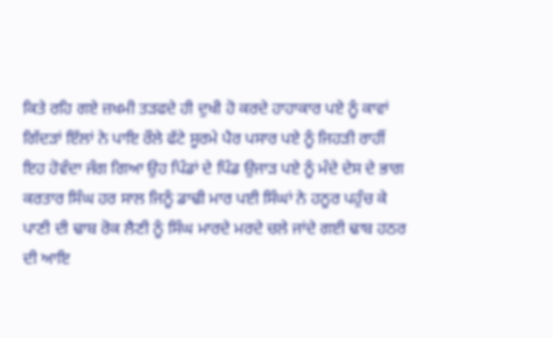ਕਿਤੇ ਰਹਿ ਗਏ ਜ਼ਖਮੀ ਤੜਫਦੇ ਹੀ ਦੁਖੀ ਹੋ ਕਰਦੇ ਹਾਹਾਕਾਰ ਪਏ ਨੂੰ ਕਾਵਾਂ ਗਿੱਦੜਾਂ ਇੱਲਾਂ ਨੇ ਪਾਇ ਰੌਲੇ ਫੱਟੇ ਸੂਰਮੇ ਪੈਰ ਪਸਾਰ ਪਏ ਨੂੰ ਜਿਹੜੀ ਰਾਹੀਂ ਇਹ ਹੋਵੰਦਾ ਜੰਗ ਗਿਆ ਉਹ ਪਿੰਡਾਂ ਦੇ ਪਿੰਡ ਉਜਾੜ ਪਏ ਨੂੰ ਮੰਦੇ ਦੇਸ ਦੇ ਭਾਗ ਕਰਤਾਰ ਸਿੰਘ ਹਰ ਸਾਲ ਜਿਨੂੰ ਡਾਢੀ ਮਾਰ ਪਈ ਸਿੰਘਾਂ ਨੇ ਹਨੂਰ ਪਹੁੰਚ ਕੇ ਪਾਣੀ ਦੀ ਢਾਬ ਰੋਕ ਲੈਣੀ ਨੂੰ ਸਿੰਘ ਮਾਰਦੇ ਮਰਦੇ ਚਲੇ ਜਾਂਦੇ ਗਈ ਢਾਬ ਹਠਰ ਦੀ ਆਇ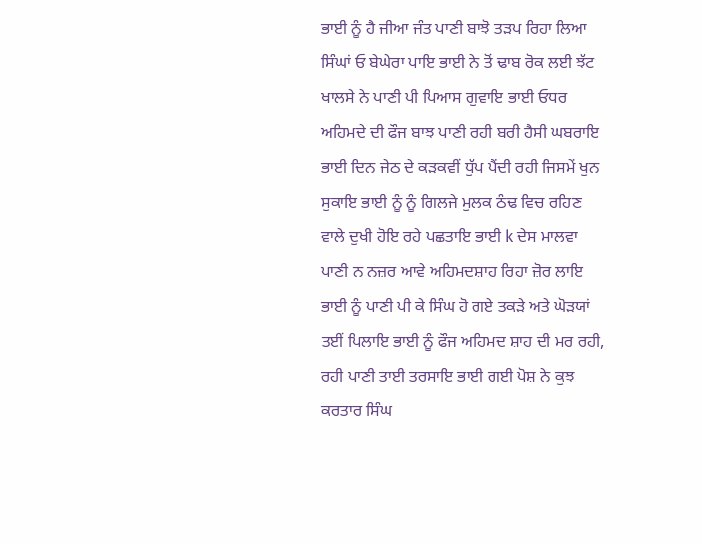ਭਾਈ ਨੂੰ ਹੈ ਜੀਆ ਜੰਤ ਪਾਣੀ ਬਾਝੋ ਤੜਪ ਰਿਹਾ ਲਿਆ ਸਿੰਘਾਂ ਓ ਬੇਘੇਰਾ ਪਾਇ ਭਾਈ ਨੇ ਤੋਂ ਢਾਬ ਰੋਕ ਲਈ ਝੱਟ ਖਾਲਸੇ ਨੇ ਪਾਣੀ ਪੀ ਪਿਆਸ ਗੁਵਾਇ ਭਾਈ ਓਧਰ ਅਹਿਮਦੇ ਦੀ ਫੌਜ ਬਾਝ ਪਾਣੀ ਰਹੀ ਬਰੀ ਹੈਸੀ ਘਬਰਾਇ ਭਾਈ ਦਿਨ ਜੇਠ ਦੇ ਕੜਕਵੀਂ ਧੁੱਪ ਪੈਂਦੀ ਰਹੀ ਜਿਸਮੇਂ ਖੁਨ ਸੁਕਾਇ ਭਾਈ ਨੂੰ ਨੂੰ ਗਿਲਜੇ ਮੁਲਕ ਠੰਢ ਵਿਚ ਰਹਿਣ ਵਾਲੇ ਦੁਖੀ ਹੋਇ ਰਹੇ ਪਛਤਾਇ ਭਾਈ k ਦੇਸ ਮਾਲਵਾ ਪਾਣੀ ਨ ਨਜ਼ਰ ਆਵੇ ਅਹਿਮਦਸ਼ਾਹ ਰਿਹਾ ਜ਼ੋਰ ਲਾਇ ਭਾਈ ਨੂੰ ਪਾਣੀ ਪੀ ਕੇ ਸਿੰਘ ਹੋ ਗਏ ਤਕੜੇ ਅਤੇ ਘੋੜਯਾਂ ਤਈਂ ਪਿਲਾਇ ਭਾਈ ਨੂੰ ਫੌਜ ਅਹਿਮਦ ਸ਼ਾਹ ਦੀ ਮਰ ਰਹੀ, ਰਹੀ ਪਾਣੀ ਤਾਈ ਤਰਸਾਇ ਭਾਈ ਗਈ ਪੋਸ਼ ਨੇ ਕੁਝ ਕਰਤਾਰ ਸਿੰਘ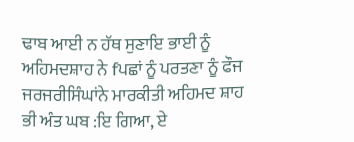ਢਾਬ ਆਈ ਨ ਹੱਥ ਸੁਣਾਇ ਭਾਈ ਨੂੰ ਅਹਿਮਦਸ਼ਾਹ ਨੇ fਪਛਾਂ ਨੂੰ ਪਰਤਣਾ ਨੂੰ ਫੌਜ ਜਰਜਰੀਸਿੰਘਾਂਨੇ ਮਾਰਕੀਤੀ ਅਹਿਮਦ ਸ਼ਾਹ ਭੀ ਅੰਤ ਘਬ :ਇ ਗਿਆ, ਏ